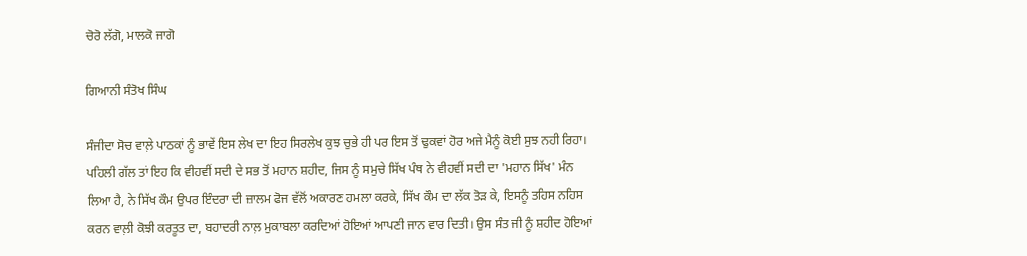ਚੋਰੋ ਲੱਗੋ, ਮਾਲਕੋ ਜਾਗੋ

ਗਿਆਨੀ ਸੰਤੋਖ ਸਿੰਘ

ਸੰਜੀਦਾ ਸੋਚ ਵਾਲ਼ੇ ਪਾਠਕਾਂ ਨੂੰ ਭਾਵੇਂ ਇਸ ਲੇਖ ਦਾ ਇਹ ਸਿਰਲੇਖ ਕੁਝ ਚੁਭੇ ਹੀ ਪਰ ਇਸ ਤੋਂ ਢੁਕਵਾਂ ਹੋਰ ਅਜੇ ਮੈਨੂੰ ਕੋਈ ਸੁਝ ਨਹੀ ਰਿਹਾ। ਪਹਿਲੀ ਗੱਲ ਤਾਂ ਇਹ ਕਿ ਵੀਹਵੀਂ ਸਦੀ ਦੇ ਸਭ ਤੋਂ ਮਹਾਨ ਸ਼ਹੀਦ, ਜਿਸ ਨੂੰ ਸਮੁਚੇ ਸਿੱਖ ਪੰਥ ਨੇ ਵੀਹਵੀਂ ਸਦੀ ਦਾ 'ਮਹਾਨ ਸਿੱਖ' ਮੰਨ ਲਿਆ ਹੈ, ਨੇ ਸਿੱਖ ਕੌਮ ਉਪਰ ਇੰਦਰਾ ਦੀ ਜ਼ਾਲਮ ਫੋਜ ਵੱਲੋਂ ਅਕਾਰਣ ਹਮਲਾ ਕਰਕੇ, ਸਿੱਖ ਕੌਮ ਦਾ ਲੱਕ ਤੋੜ ਕੇ, ਇਸਨੂੰ ਤਹਿਸ ਨਹਿਸ ਕਰਨ ਵਾਲ਼ੀ ਕੋਝੀ ਕਰਤੂਤ ਦਾ, ਬਹਾਦਰੀ ਨਾਲ਼ ਮੁਕਾਬਲਾ ਕਰਦਿਆਂ ਹੋਇਆਂ ਆਪਣੀ ਜਾਨ ਵਾਰ ਦਿਤੀ। ਉਸ ਸੰਤ ਜੀ ਨੂੰ ਸ਼ਹੀਦ ਹੋਇਆਂ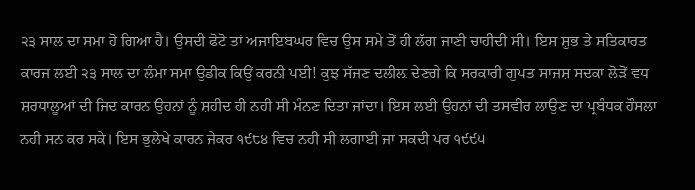੨੩ ਸਾਲ ਦਾ ਸਮਾ ਹੋ ਗਿਆ ਹੈ। ਉਸਦੀ ਫੋਟੋ ਤਾਂ ਅਜਾਇਬਘਰ ਵਿਚ ਉਸ ਸਮੇ ਤੋਂ ਹੀ ਲੱਗ ਜਾਣੀ ਚਾਹੀਦੀ ਸੀ। ਇਸ ਸ਼ੁਭ ਤੇ ਸਤਿਕਾਰਤ ਕਾਰਜ ਲਈ ੨੩ ਸਾਲ ਦਾ ਲੰਮਾ ਸਮਾ ਉਡੀਕ ਕਿਉਂ ਕਰਨੀ ਪਈ! ਕੁਝ ਸੱਜਣ ਦਲੀਲ਼ ਦੇਣਗੇ ਕਿ ਸਰਕਾਰੀ ਗੁਪਤ ਸਾਜਸ਼ ਸਦਕਾ ਲੋੜੋਂ ਵਧ ਸ਼ਰਧਾਲੂਆਂ ਦੀ ਜਿਦ ਕਾਰਨ ਉਹਨਾਂ ਨੂੰ ਸ਼ਹੀਦ ਹੀ ਨਹੀ ਸੀ ਮੰਨਣ ਦਿਤਾ ਜਾਂਦਾ। ਇਸ ਲਈ ਉਹਨਾਂ ਦੀ ਤਸਵੀਰ ਲਾਉਣ ਦਾ ਪ੍ਰਬੰਧਕ ਹੌਸਲਾ ਨਹੀ ਸਨ ਕਰ ਸਕੇ। ਇਸ ਭੁਲੇਖੇ ਕਾਰਨ ਜੇਕਰ ੧੯੮੪ ਵਿਚ ਨਹੀ ਸੀ ਲਗਾਈ ਜਾ ਸਕਦੀ ਪਰ ੧੯੯੫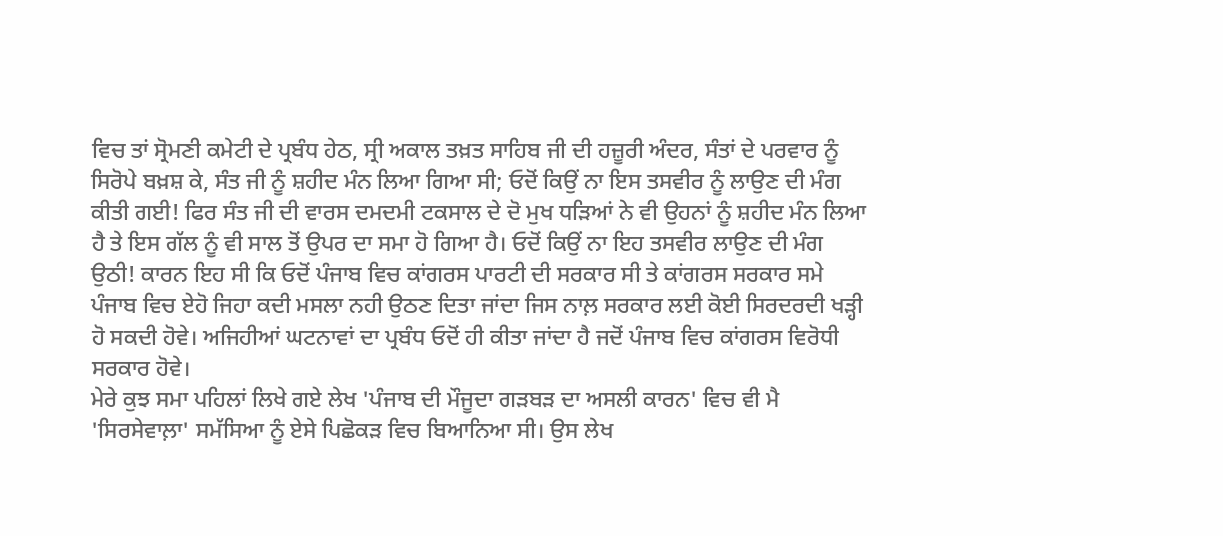ਵਿਚ ਤਾਂ ਸ੍ਰੋਮਣੀ ਕਮੇਟੀ ਦੇ ਪ੍ਰਬੰਧ ਹੇਠ, ਸ੍ਰੀ ਅਕਾਲ ਤਖ਼ਤ ਸਾਹਿਬ ਜੀ ਦੀ ਹਜ਼ੂਰੀ ਅੰਦਰ, ਸੰਤਾਂ ਦੇ ਪਰਵਾਰ ਨੂੰ ਸਿਰੋਪੇ ਬਖ਼ਸ਼ ਕੇ, ਸੰਤ ਜੀ ਨੂੰ ਸ਼ਹੀਦ ਮੰਨ ਲਿਆ ਗਿਆ ਸੀ; ਓਦੋਂ ਕਿਉਂ ਨਾ ਇਸ ਤਸਵੀਰ ਨੂੰ ਲਾਉਣ ਦੀ ਮੰਗ ਕੀਤੀ ਗਈ! ਫਿਰ ਸੰਤ ਜੀ ਦੀ ਵਾਰਸ ਦਮਦਮੀ ਟਕਸਾਲ ਦੇ ਦੋ ਮੁਖ ਧੜਿਆਂ ਨੇ ਵੀ ਉਹਨਾਂ ਨੂੰ ਸ਼ਹੀਦ ਮੰਨ ਲਿਆ ਹੈ ਤੇ ਇਸ ਗੱਲ ਨੂੰ ਵੀ ਸਾਲ ਤੋਂ ਉਪਰ ਦਾ ਸਮਾ ਹੋ ਗਿਆ ਹੈ। ਓਦੋਂ ਕਿਉਂ ਨਾ ਇਹ ਤਸਵੀਰ ਲਾਉਣ ਦੀ ਮੰਗ ਉਠੀ! ਕਾਰਨ ਇਹ ਸੀ ਕਿ ਓਦੋਂ ਪੰਜਾਬ ਵਿਚ ਕਾਂਗਰਸ ਪਾਰਟੀ ਦੀ ਸਰਕਾਰ ਸੀ ਤੇ ਕਾਂਗਰਸ ਸਰਕਾਰ ਸਮੇ ਪੰਜਾਬ ਵਿਚ ਏਹੋ ਜਿਹਾ ਕਦੀ ਮਸਲਾ ਨਹੀ ਉਠਣ ਦਿਤਾ ਜਾਂਦਾ ਜਿਸ ਨਾਲ਼ ਸਰਕਾਰ ਲਈ ਕੋਈ ਸਿਰਦਰਦੀ ਖੜ੍ਹੀ ਹੋ ਸਕਦੀ ਹੋਵੇ। ਅਜਿਹੀਆਂ ਘਟਨਾਵਾਂ ਦਾ ਪ੍ਰਬੰਧ ਓਦੋਂ ਹੀ ਕੀਤਾ ਜਾਂਦਾ ਹੈ ਜਦੋਂ ਪੰਜਾਬ ਵਿਚ ਕਾਂਗਰਸ ਵਿਰੋਧੀ ਸਰਕਾਰ ਹੋਵੇ।
ਮੇਰੇ ਕੁਝ ਸਮਾ ਪਹਿਲਾਂ ਲਿਖੇ ਗਏ ਲੇਖ 'ਪੰਜਾਬ ਦੀ ਮੌਜੂਦਾ ਗੜਬੜ ਦਾ ਅਸਲੀ ਕਾਰਨ' ਵਿਚ ਵੀ ਮੈ 'ਸਿਰਸੇਵਾਲ਼ਾ' ਸਮੱਸਿਆ ਨੂੰ ਏਸੇ ਪਿਛੋਕੜ ਵਿਚ ਬਿਆਨਿਆ ਸੀ। ਉਸ ਲੇਖ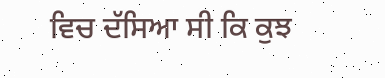ਵਿਚ ਦੱਸਿਆ ਸੀ ਕਿ ਕੁਝ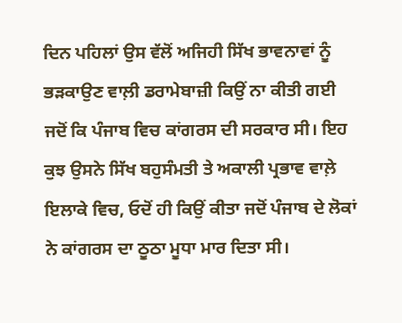ਦਿਨ ਪਹਿਲਾਂ ਉਸ ਵੱਲੋਂ ਅਜਿਹੀ ਸਿੱਖ ਭਾਵਨਾਵਾਂ ਨੂੰ ਭੜਕਾਉਣ ਵਾਲ਼ੀ ਡਰਾਮੇਬਾਜ਼ੀ ਕਿਉਂ ਨਾ ਕੀਤੀ ਗਈ ਜਦੋਂ ਕਿ ਪੰਜਾਬ ਵਿਚ ਕਾਂਗਰਸ ਦੀ ਸਰਕਾਰ ਸੀ। ਇਹ ਕੁਝ ਉਸਨੇ ਸਿੱਖ ਬਹੁਸੰਮਤੀ ਤੇ ਅਕਾਲੀ ਪ੍ਰਭਾਵ ਵਾਲ਼ੇ ਇਲਾਕੇ ਵਿਚ, ਓਦੋਂ ਹੀ ਕਿਉਂ ਕੀਤਾ ਜਦੋਂ ਪੰਜਾਬ ਦੇ ਲੋਕਾਂ ਨੇ ਕਾਂਗਰਸ ਦਾ ਠੂਠਾ ਮੂਧਾ ਮਾਰ ਦਿਤਾ ਸੀ।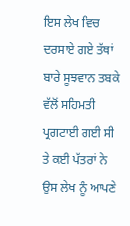ਇਸ ਲੇਖ ਵਿਚ ਦਰਸਾਏ ਗਏ ਤੱਥਾਂ ਬਾਰੇ ਸੂਝਵਾਨ ਤਬਕੇ ਵੱਲੋਂ ਸਹਿਮਤੀ ਪ੍ਰਗਟਾਈ ਗਈ ਸੀ ਤੇ ਕਈ ਪੱਤਰਾਂ ਨੇ ਉਸ ਲੇਖ ਨੂੰ ਆਪਣੇ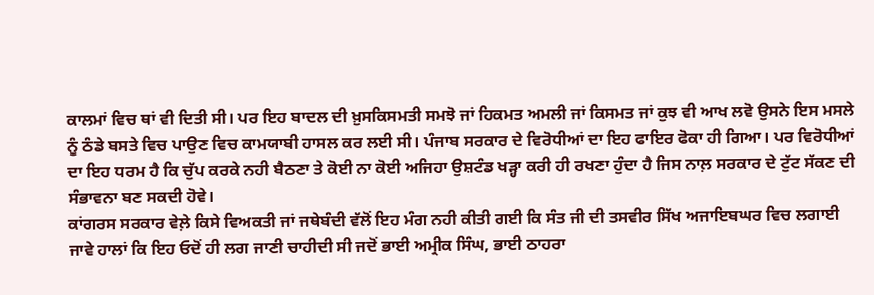ਕਾਲਮਾਂ ਵਿਚ ਥਾਂ ਵੀ ਦਿਤੀ ਸੀ। ਪਰ ਇਹ ਬਾਦਲ ਦੀ ਖ਼ੁਸਕਿਸਮਤੀ ਸਮਝੋ ਜਾਂ ਹਿਕਮਤ ਅਮਲੀ ਜਾਂ ਕਿਸਮਤ ਜਾਂ ਕੁਝ ਵੀ ਆਖ ਲਵੋ ਉਸਨੇ ਇਸ ਮਸਲੇ ਨੂੰ ਠੰਡੇ ਬਸਤੇ ਵਿਚ ਪਾਉਣ ਵਿਚ ਕਾਮਯਾਬੀ ਹਾਸਲ ਕਰ ਲਈ ਸੀ। ਪੰਜਾਬ ਸਰਕਾਰ ਦੇ ਵਿਰੋਧੀਆਂ ਦਾ ਇਹ ਫਾਇਰ ਫੋਕਾ ਹੀ ਗਿਆ। ਪਰ ਵਿਰੋਧੀਆਂ ਦਾ ਇਹ ਧਰਮ ਹੈ ਕਿ ਚੁੱਪ ਕਰਕੇ ਨਹੀ ਬੈਠਣਾ ਤੇ ਕੋਈ ਨਾ ਕੋਈ ਅਜਿਹਾ ਉਸ਼ਟੰਡ ਖੜ੍ਹਾ ਕਰੀ ਹੀ ਰਖਣਾ ਹੁੰਦਾ ਹੈ ਜਿਸ ਨਾਲ਼ ਸਰਕਾਰ ਦੇ ਟੁੱਟ ਸੱਕਣ ਦੀ ਸੰਭਾਵਨਾ ਬਣ ਸਕਦੀ ਹੋਵੇ।
ਕਾਂਗਰਸ ਸਰਕਾਰ ਵੇਲ਼ੇ ਕਿਸੇ ਵਿਅਕਤੀ ਜਾਂ ਜਥੇਬੰਦੀ ਵੱਲੋਂ ਇਹ ਮੰਗ ਨਹੀ ਕੀਤੀ ਗਈ ਕਿ ਸੰਤ ਜੀ ਦੀ ਤਸਵੀਰ ਸਿੱਖ ਅਜਾਇਬਘਰ ਵਿਚ ਲਗਾਈ ਜਾਵੇ ਹਾਲਾਂ ਕਿ ਇਹ ਓਦੋਂ ਹੀ ਲਗ ਜਾਣੀ ਚਾਹੀਦੀ ਸੀ ਜਦੋਂ ਭਾਈ ਅਮ੍ਰੀਕ ਸਿੰਘ, ਭਾਈ ਠਾਹਰਾ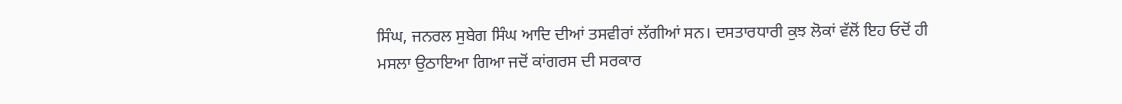ਸਿੰਘ, ਜਨਰਲ ਸੁਬੇਗ ਸਿੰਘ ਆਦਿ ਦੀਆਂ ਤਸਵੀਰਾਂ ਲੱਗੀਆਂ ਸਨ। ਦਸਤਾਰਧਾਰੀ ਕੁਝ ਲੋਕਾਂ ਵੱਲੋਂ ਇਹ ਓਦੋਂ ਹੀ ਮਸਲਾ ਉਠਾਇਆ ਗਿਆ ਜਦੋਂ ਕਾਂਗਰਸ ਦੀ ਸਰਕਾਰ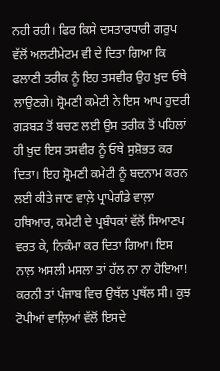ਨਹੀ ਰਹੀ। ਫਿਰ ਕਿਸੇ ਦਸਤਾਰਧਾਰੀ ਗਰੁਪ ਵੱਲੋਂ ਅਲਟੀਮੇਟਮ ਵੀ ਦੇ ਦਿਤਾ ਗਿਆ ਕਿ ਫਲਾਣੀ ਤਰੀਕ ਨੂੰ ਇਹ ਤਸਵੀਰ ਉਹ ਖ਼ੁਦ ਓਥੇ ਲਾਉਣਗੇ। ਸ਼੍ਰੋਮਣੀ ਕਮੇਟੀ ਨੇ ਇਸ ਆਪ ਹੁਦਰੀ ਗੜਬੜ ਤੋਂ ਬਚਣ ਲਈ ਉਸ ਤਰੀਕ ਤੋਂ ਪਹਿਲਾਂ ਹੀ ਖ਼ੁਦ ਇਸ ਤਸਵੀਰ ਨੂੰ ਓਥੇ ਸੁਸ਼ੋਭਤ ਕਰ ਦਿਤਾ। ਇਹ ਸ਼੍ਰੋਮਣੀ ਕਮੇਟੀ ਨੂੰ ਬਦਨਾਮ ਕਰਨ ਲਈ ਕੀਤੇ ਜਾਣ ਵਾਲ਼ੇ ਪ੍ਰਾਪੇਗੰਡੇ ਵਾਲ਼ਾ ਹਥਿਆਰ, ਕਮੇਟੀ ਦੇ ਪ੍ਰਬੰਧਕਾਂ ਵੱਲੋਂ ਸਿਆਣਪ ਵਰਤ ਕੇ, ਨਿਕੰਮਾ ਕਰ ਦਿਤਾ ਗਿਆ। ਇਸ ਨਾਲ਼ ਅਸਲੀ ਮਸਲਾ ਤਾਂ ਹੱਲ ਨਾ ਨਾ ਹੋਇਆ! ਕਰਨੀ ਤਾਂ ਪੰਜਾਬ ਵਿਚ ਉਥੱਲ ਪੁਥੱਲ ਸੀ। ਕੁਝ ਟੋਪੀਆਂ ਵਾਲ਼ਿਆਂ ਵੱਲੋਂ ਇਸਦੇ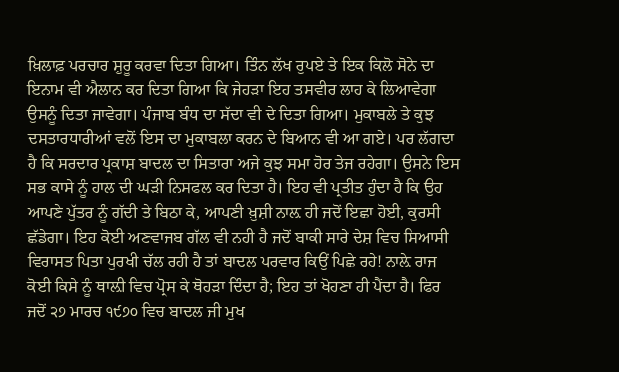ਖ਼ਿਲਾਫ਼ ਪਰਚਾਰ ਸ਼ੁਰੂ ਕਰਵਾ ਦਿਤਾ ਗਿਆ। ਤਿੰਨ ਲੱਖ ਰੁਪਏ ਤੇ ਇਕ ਕਿਲੋ ਸੋਨੇ ਦਾ ਇਨਾਮ ਵੀ ਐਲਾਨ ਕਰ ਦਿਤਾ ਗਿਆ ਕਿ ਜੇਹੜਾ ਇਹ ਤਸਵੀਰ ਲਾਹ ਕੇ ਲਿਆਵੇਗਾ ਉਸਨੂੰ ਦਿਤਾ ਜਾਵੇਗਾ। ਪੰਜਾਬ ਬੰਧ ਦਾ ਸੱਦਾ ਵੀ ਦੇ ਦਿਤਾ ਗਿਆ। ਮੁਕਾਬਲੇ ਤੇ ਕੁਝ ਦਸਤਾਰਧਾਰੀਆਂ ਵਲੋਂ ਇਸ ਦਾ ਮੁਕਾਬਲਾ ਕਰਨ ਦੇ ਬਿਆਨ ਵੀ ਆ ਗਏ। ਪਰ ਲੱਗਦਾ ਹੈ ਕਿ ਸਰਦਾਰ ਪ੍ਰਕਾਸ਼ ਬਾਦਲ ਦਾ ਸਿਤਾਰਾ ਅਜੇ ਕੁਝ ਸਮਾ ਹੋਰ ਤੇਜ ਰਹੇਗਾ। ਉਸਨੇ ਇਸ ਸਭ ਕਾਸੇ ਨੂੰ ਹਾਲ ਦੀ ਘੜੀ ਨਿਸਫਲ ਕਰ ਦਿਤਾ ਹੈ। ਇਹ ਵੀ ਪ੍ਰਤੀਤ ਹੁੰਦਾ ਹੈ ਕਿ ਉਹ ਆਪਣੇ ਪੁੱਤਰ ਨੂੰ ਗੱਦੀ ਤੇ ਬਿਠਾ ਕੇ, ਆਪਣੀ ਖ਼ੁਸ਼ੀ ਨਾਲ਼ ਹੀ ਜਦੋਂ ਇਛਾ ਹੋਈ, ਕੁਰਸੀ ਛੱਡੇਗਾ। ਇਹ ਕੋਈ ਅਣਵਾਜਬ ਗੱਲ ਵੀ ਨਹੀ ਹੈ ਜਦੋਂ ਬਾਕੀ ਸਾਰੇ ਦੇਸ਼ ਵਿਚ ਸਿਆਸੀ ਵਿਰਾਸਤ ਪਿਤਾ ਪੁਰਖੀ ਚੱਲ ਰਹੀ ਹੈ ਤਾਂ ਬਾਦਲ ਪਰਵਾਰ ਕਿਉਂ ਪਿਛੇ ਰਹੇ! ਨਾਲ਼ੇ ਰਾਜ ਕੋਈ ਕਿਸੇ ਨੂੰ ਥਾਲ਼ੀ ਵਿਚ ਪ੍ਰੋਸ ਕੇ ਥੋਹੜਾ ਦਿੰਦਾ ਹੈ; ਇਹ ਤਾਂ ਖੋਹਣਾ ਹੀ ਪੈਂਦਾ ਹੈ। ਫਿਰ ਜਦੋਂ ੨੭ ਮਾਰਚ ੧੯੭੦ ਵਿਚ ਬਾਦਲ ਜੀ ਮੁਖ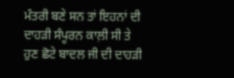ਮੰਤਰੀ ਬਣੇ ਸਨ ਤਾਂ ਇਹਨਾਂ ਦੀ ਦਾਹੜੀ ਸੰਪੂਰਨ ਕਾਲ਼ੀ ਸੀ ਤੇ ਹੁਣ ਛੋਟੇ ਬਾਦਲ ਜੀ ਦੀ ਦਾਹੜੀ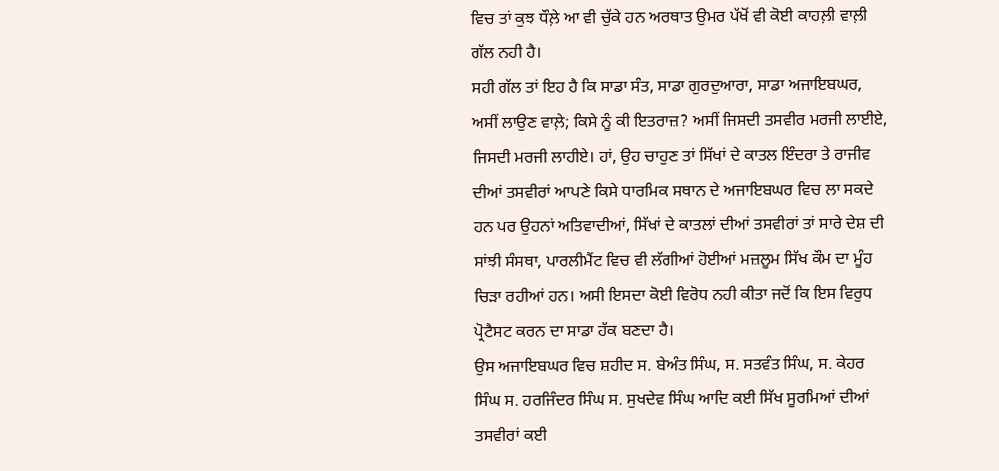ਵਿਚ ਤਾਂ ਕੁਝ ਧੌਲ਼ੇ ਆ ਵੀ ਚੁੱਕੇ ਹਨ ਅਰਥਾਤ ਉਮਰ ਪੱਖੋਂ ਵੀ ਕੋਈ ਕਾਹਲ਼ੀ ਵਾਲ਼ੀ ਗੱਲ ਨਹੀ ਹੈ।
ਸਹੀ ਗੱਲ ਤਾਂ ਇਹ ਹੈ ਕਿ ਸਾਡਾ ਸੰਤ, ਸਾਡਾ ਗੁਰਦੁਆਰਾ, ਸਾਡਾ ਅਜਾਇਬਘਰ, ਅਸੀਂ ਲਾਉਣ ਵਾਲ਼ੇ; ਕਿਸੇ ਨੂੰ ਕੀ ਇਤਰਾਜ਼? ਅਸੀਂ ਜਿਸਦੀ ਤਸਵੀਰ ਮਰਜੀ ਲਾਈਏ, ਜਿਸਦੀ ਮਰਜੀ ਲਾਹੀਏ। ਹਾਂ, ਉਹ ਚਾਹੁਣ ਤਾਂ ਸਿੱਖਾਂ ਦੇ ਕਾਤਲ ਇੰਦਰਾ ਤੇ ਰਾਜੀਵ ਦੀਆਂ ਤਸਵੀਰਾਂ ਆਪਣੇ ਕਿਸੇ ਧਾਰਮਿਕ ਸਥਾਨ ਦੇ ਅਜਾਇਬਘਰ ਵਿਚ ਲਾ ਸਕਦੇ ਹਨ ਪਰ ਉਹਨਾਂ ਅਤਿਵਾਦੀਆਂ, ਸਿੱਖਾਂ ਦੇ ਕਾਤਲਾਂ ਦੀਆਂ ਤਸਵੀਰਾਂ ਤਾਂ ਸਾਰੇ ਦੇਸ਼ ਦੀ ਸਾਂਝੀ ਸੰਸਥਾ, ਪਾਰਲੀਮੈਂਟ ਵਿਚ ਵੀ ਲੱਗੀਆਂ ਹੋਈਆਂ ਮਜ਼ਲੂਮ ਸਿੱਖ ਕੌਮ ਦਾ ਮੂੰਹ ਚਿੜਾ ਰਹੀਆਂ ਹਨ। ਅਸੀ ਇਸਦਾ ਕੋਈ ਵਿਰੋਧ ਨਹੀ ਕੀਤਾ ਜਦੋਂ ਕਿ ਇਸ ਵਿਰੁਧ ਪ੍ਰੋਟੈਸਟ ਕਰਨ ਦਾ ਸਾਡਾ ਹੱਕ ਬਣਦਾ ਹੈ।
ਉਸ ਅਜਾਇਬਘਰ ਵਿਚ ਸ਼ਹੀਦ ਸ. ਬੇਅੰਤ ਸਿੰਘ, ਸ. ਸਤਵੰਤ ਸਿੰਘ, ਸ. ਕੇਹਰ ਸਿੰਘ ਸ. ਹਰਜਿੰਦਰ ਸਿੰਘ ਸ. ਸੁਖਦੇਵ ਸਿੰਘ ਆਦਿ ਕਈ ਸਿੱਖ ਸੂਰਮਿਆਂ ਦੀਆਂ ਤਸਵੀਰਾਂ ਕਈ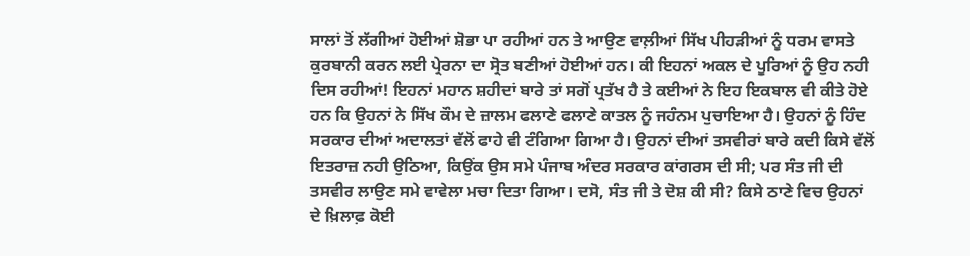ਸਾਲਾਂ ਤੋਂ ਲੱਗੀਆਂ ਹੋਈਆਂ ਸ਼ੋਭਾ ਪਾ ਰਹੀਆਂ ਹਨ ਤੇ ਆਉਣ ਵਾਲ਼ੀਆਂ ਸਿੱਖ ਪੀਹੜੀਆਂ ਨੂੰ ਧਰਮ ਵਾਸਤੇ ਕੁਰਬਾਨੀ ਕਰਨ ਲਈ ਪ੍ਰੇਰਨਾ ਦਾ ਸ੍ਰੋਤ ਬਣੀਆਂ ਹੋਈਆਂ ਹਨ। ਕੀ ਇਹਨਾਂ ਅਕਲ ਦੇ ਪੂਰਿਆਂ ਨੂੰ ਉਹ ਨਹੀ ਦਿਸ ਰਹੀਆਂ! ਇਹਨਾਂ ਮਹਾਨ ਸ਼ਹੀਦਾਂ ਬਾਰੇ ਤਾਂ ਸਗੋਂ ਪ੍ਰਤੱਖ ਹੈ ਤੇ ਕਈਆਂ ਨੇ ਇਹ ਇਕਬਾਲ ਵੀ ਕੀਤੇ ਹੋਏ ਹਨ ਕਿ ਉਹਨਾਂ ਨੇ ਸਿੱਖ ਕੌਮ ਦੇ ਜ਼ਾਲਮ ਫਲਾਣੇ ਫਲਾਣੇ ਕਾਤਲ ਨੂੰ ਜਹੰਨਮ ਪੁਚਾਇਆ ਹੈ। ਉਹਨਾਂ ਨੂੰ ਹਿੰਦ ਸਰਕਾਰ ਦੀਆਂ ਅਦਾਲਤਾਂ ਵੱਲੋਂ ਫਾਹੇ ਵੀ ਟੰਗਿਆ ਗਿਆ ਹੈ। ਉਹਨਾਂ ਦੀਆਂ ਤਸਵੀਰਾਂ ਬਾਰੇ ਕਦੀ ਕਿਸੇ ਵੱਲੋਂ ਇਤਰਾਜ਼ ਨਹੀ ਉਠਿਆ, ਕਿਉਂਕ ਉਸ ਸਮੇ ਪੰਜਾਬ ਅੰਦਰ ਸਰਕਾਰ ਕਾਂਗਰਸ ਦੀ ਸੀ; ਪਰ ਸੰਤ ਜੀ ਦੀ ਤਸਵੀਰ ਲਾਉਣ ਸਮੇ ਵਾਵੇਲਾ ਮਚਾ ਦਿਤਾ ਗਿਆ। ਦਸੋ, ਸੰਤ ਜੀ ਤੇ ਦੋਸ਼ ਕੀ ਸੀ? ਕਿਸੇ ਠਾਣੇ ਵਿਚ ਉਹਨਾਂ ਦੇ ਖ਼ਿਲਾਫ਼ ਕੋਈ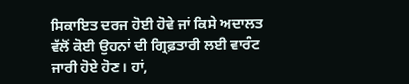ਸਿਕਾਇਤ ਦਰਜ ਹੋਈ ਹੋਵੇ ਜਾਂ ਕਿਸੇ ਅਦਾਲਤ ਵੱਲੋਂ ਕੋਈ ਉਹਨਾਂ ਦੀ ਗ੍ਰਿਫ਼ਤਾਰੀ ਲਈ ਵਾਰੰਟ ਜਾਰੀ ਹੋਏ ਹੋਣ। ਹਾਂ,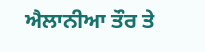ਐਲਾਨੀਆ ਤੌਰ ਤੇ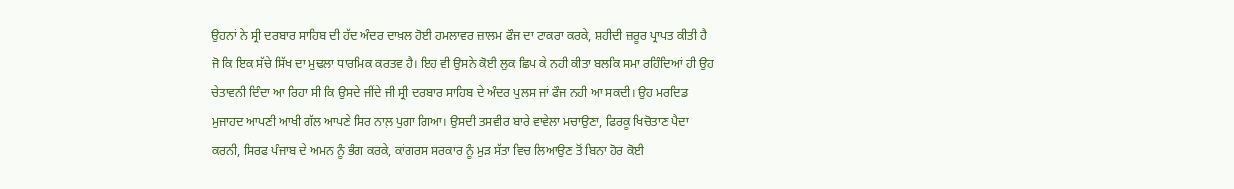ਉਹਨਾਂ ਨੇ ਸ੍ਰੀ ਦਰਬਾਰ ਸਾਹਿਬ ਦੀ ਹੱਦ ਅੰਦਰ ਦਾਖ਼ਲ ਹੋਈ ਹਮਲਾਵਰ ਜ਼ਾਲਮ ਫੌਜ ਦਾ ਟਾਕਰਾ ਕਰਕੇ, ਸ਼ਹੀਦੀ ਜ਼ਰੂਰ ਪ੍ਰਾਪਤ ਕੀਤੀ ਹੈ ਜੋ ਕਿ ਇਕ ਸੱਚੇ ਸਿੱਖ ਦਾ ਮੁਢਲਾ ਧਾਰਮਿਕ ਕਰਤਵ ਹੈ। ਇਹ ਵੀ ਉਸਨੇ ਕੋਈ ਲੁਕ ਛਿਪ ਕੇ ਨਹੀ ਕੀਤਾ ਬਲਕਿ ਸਮਾ ਰਹਿੰਦਿਆਂ ਹੀ ਉਹ ਚੇਤਾਵਨੀ ਦਿੰਦਾ ਆ ਰਿਹਾ ਸੀ ਕਿ ਉਸਦੇ ਜੀਂਦੇ ਜੀ ਸ੍ਰੀ ਦਰਬਾਰ ਸਾਹਿਬ ਦੇ ਅੰਦਰ ਪੁਲਸ ਜਾਂ ਫੌਜ ਨਹੀ ਆ ਸਕਦੀ। ਉਹ ਮਰਦਿਡ ਮੁਜਾਹਦ ਆਪਣੀ ਆਖੀ ਗੱਲ ਆਪਣੇ ਸਿਰ ਨਾਲ਼ ਪੁਗਾ ਗਿਆ। ਉਸਦੀ ਤਸਵੀਰ ਬਾਰੇ ਵਾਵੇਲਾ ਮਚਾਉਣਾ, ਫਿਰਕੂ ਖਿਚੋਤਾਣ ਪੈਦਾ ਕਰਨੀ, ਸਿਰਫ ਪੰਜਾਬ ਦੇ ਅਮਨ ਨੂੰ ਭੰਗ ਕਰਕੇ, ਕਾਂਗਰਸ ਸਰਕਾਰ ਨੂੰ ਮੁੜ ਸੱਤਾ ਵਿਚ ਲਿਆਉਣ ਤੋਂ ਬਿਨਾ ਹੋਰ ਕੋਈ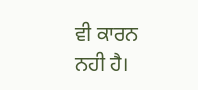ਵੀ ਕਾਰਨ ਨਹੀ ਹੈ।